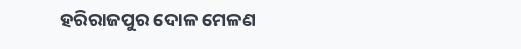ହରିରାଜପୁର ଦୋଳ ମେଳଣ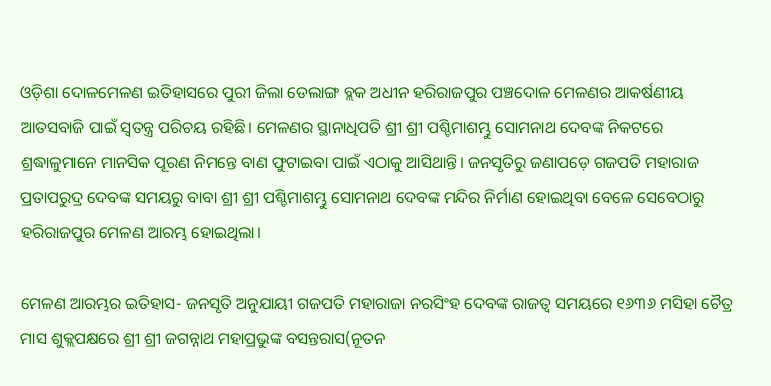ଓଡ଼ିଶା ଦୋଳମେଳଣ ଇତିହାସରେ ପୁରୀ ଜିଲା ଡେଲାଙ୍ଗ ବ୍ଲକ ଅଧୀନ ହରିରାଜପୁର ପଞ୍ଚଦୋଳ ମେଳଣର ଆକର୍ଷଣୀୟ ଆତସବାଜି ପାଇଁ ସ୍ବତନ୍ତ୍ର ପରିଚୟ ରହିଛି। ମେଳଣର ସ୍ଥାନାଧିପତି ଶ୍ରୀ ଶ୍ରୀ ପଶ୍ଚିମାଶମ୍ଭୁ ସୋମନାଥ ଦେବଙ୍କ ନିକଟରେ ଶ୍ରଦ୍ଧାଳୁମାନେ ମାନସିକ ପୂରଣ ନିମନ୍ତେ ବାଣ ଫୁଟାଇବା ପାଇଁ ଏଠାକୁ ଆସିଥାନ୍ତି। ଜନସୃତିରୁ ଜଣାପଡ଼େ ଗଜପତି ମହାରାଜ ପ୍ରତାପରୁଦ୍ର ଦେବଙ୍କ ସମୟରୁ ବାବା ଶ୍ରୀ ଶ୍ରୀ ପଶ୍ଚିମାଶମ୍ଭୁ ସୋମନାଥ ଦେବଙ୍କ ମନ୍ଦିର ନିର୍ମାଣ ହୋଇଥିବା ବେଳେ ସେବେଠାରୁ ହରିରାଜପୁର ମେଳଣ ଆରମ୍ଭ ହୋଇଥିଲା।

ମେଳଣ ଆରମ୍ଭର ଇତିହାସ- ଜନସୃତି ଅନୁଯାୟୀ ଗଜପତି ମହାରାଜା ନରସିଂହ ଦେବଙ୍କ ରାଜତ୍ୱ ସମୟରେ ୧୬୩୬ ମସିହା ଚୈତ୍ର ମାସ ଶୁକ୍ଲପକ୍ଷରେ ଶ୍ରୀ ଶ୍ରୀ ଜଗନ୍ନାଥ ମହାପ୍ରଭୁଙ୍କ ବସନ୍ତରାସ(ନୂତନ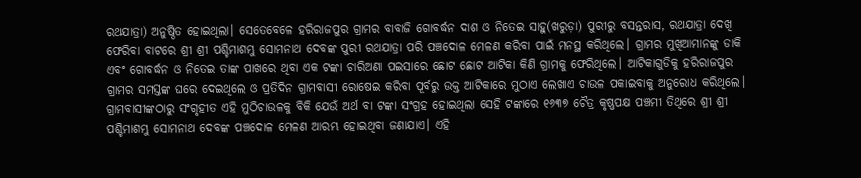ରଥଯାତ୍ରା) ଅନୁଷ୍ଠିତ ହୋଇଥିଲା। ସେତେବେଳେ ହରିରାଜପୁର ଗ୍ରାମର ବାବାଜି ଗୋବର୍ଦ୍ଧନ ଦାଶ ଓ ନିତେଇ ସାହୁ(ଖରୁଡ଼ା) ପୁରୀରୁ ବସନ୍ତରାସ, ରଥଯାତ୍ରା ଦେଖି ଫେରିବା ବାଟରେ ଶ୍ରୀ ଶ୍ରୀ ପଶ୍ଚିମାଶମ୍ଭୁ ସୋମନାଥ ଦେବଙ୍କ ପୁରୀ ରଥଯାତ୍ରା ପରି ପଞ୍ଚଦୋଳ ମେଳଣ କରିବା ପାଇଁ ମନସ୍ଥ କରିଥିଲେ। ଗ୍ରାମର ମୁଖିଆମାନଙ୍କୁ ଡାକି ଏବଂ ଗୋବର୍ଦ୍ଧନ ଓ ନିତେଇ ତାଙ୍କ ପାଖରେ ଥିବା ଏକ ଟଙ୍କା ଚାରିଅଣା ପଇସାରେ ଛୋଟ ଛୋଟ ଆଟିକା କିଣି ଗ୍ରାମକୁ ଫେରିଥିଲେ। ଆଟିକାଗୁଡିକୁ ହରିରାଜପୁର ଗ୍ରାମର ସମସ୍ତଙ୍କ ଘରେ ଦେଇଥିଲେ ଓ ପ୍ରତିଦିନ ଗ୍ରାମବାସୀ ରୋଷେଇ କରିବା ପୂର୍ବରୁ ଉକ୍ତ ଆଟିକାରେ ମୁଠାଏ ଲେଖାଏ ଚାଉଳ ପକାଇବାକୁ ଅନୁରୋଧ କରିଥିଲେ। ଗ୍ରାମବାସୀଙ୍କଠାରୁ ସଂଗୃହୀତ ଏହି ମୁଠିଚାଉଳକୁ ବିକି ଯେଉଁ ଅର୍ଥ ବା ଟଙ୍କା ସଂଗ୍ରହ ହୋଇଥିଲା ସେହି ଟଙ୍କାରେ ୧୬୩୭ ଚୈତ୍ର କୃଷ୍ଣପକ୍ଷ ପଞ୍ଚମୀ ତିଥିରେ ଶ୍ରୀ ଶ୍ରୀ ପଶ୍ଚିମାଶମ୍ଭୁ ସୋମନାଥ ଦେବଙ୍କ ପଞ୍ଚଦୋଳ ମେଳଣ ଆରମ୍ଭ ହୋଇଥିବା ଜଣାଯାଏ। ଏହି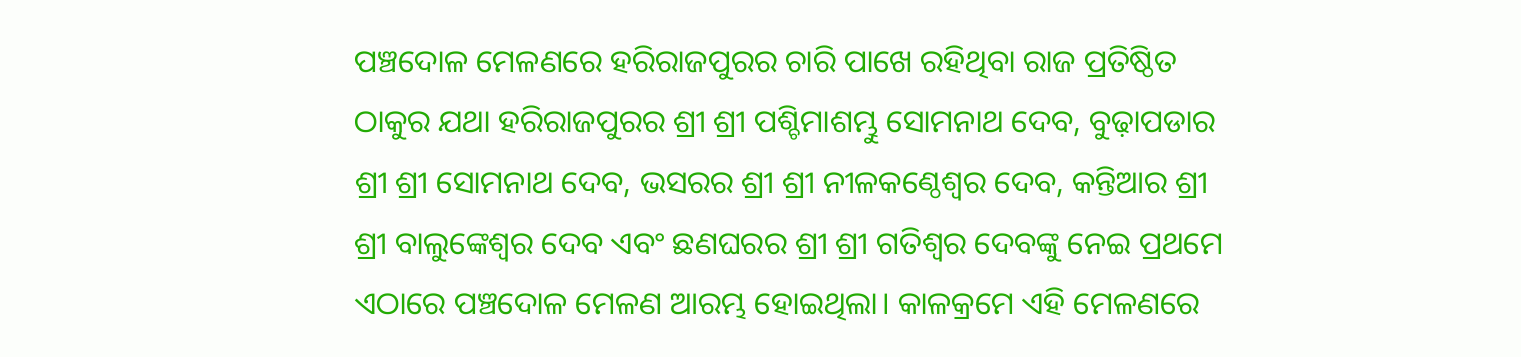ପଞ୍ଚଦୋଳ ମେଳଣରେ ହରିରାଜପୁରର ଚାରି ପାଖେ ରହିଥିବା ରାଜ ପ୍ରତିଷ୍ଠିତ ଠାକୁର ଯଥା ହରିରାଜପୁରର ଶ୍ରୀ ଶ୍ରୀ ପଶ୍ଚିମାଶମ୍ଭୁ ସୋମନାଥ ଦେବ, ବୁଢ଼ାପଡାର ଶ୍ରୀ ଶ୍ରୀ ସୋମନାଥ ଦେବ, ଭସରର ଶ୍ରୀ ଶ୍ରୀ ନୀଳକଣ୍ଠେଶ୍ୱର ଦେବ, କନ୍ତିଆର ଶ୍ରୀ ଶ୍ରୀ ବାଲୁଙ୍କେଶ୍ୱର ଦେବ ଏବଂ ଛଣଘରର ଶ୍ରୀ ଶ୍ରୀ ଗତିଶ୍ୱର ଦେବଙ୍କୁ ନେଇ ପ୍ରଥମେ ଏଠାରେ ପଞ୍ଚଦୋଳ ମେଳଣ ଆରମ୍ଭ ହୋଇଥିଲା। କାଳକ୍ରମେ ଏହି ମେଳଣରେ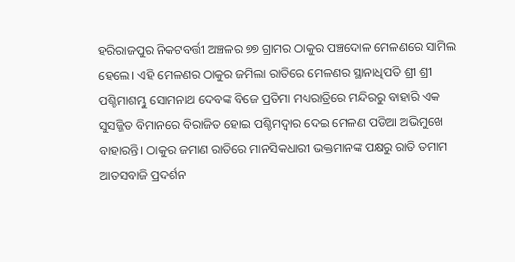ହରିରାଜପୁର ନିକଟବର୍ତ୍ତୀ ଅଞ୍ଚଳର ୭୭ ଗ୍ରାମର ଠାକୁର ପଞ୍ଚଦୋଳ ମେଳଣରେ ସାମିଲ ହେଲେ। ଏହି ମେଳଣର ଠାକୁର ଜମିଲା ରାତିରେ ମେଳଣର ସ୍ଥାନାଧିପତି ଶ୍ରୀ ଶ୍ରୀ ପଶ୍ଚିମାଶମ୍ଭୁ ସୋମନାଥ ଦେବଙ୍କ ବିଜେ ପ୍ରତିମା ମଧ୍ୟରାତ୍ରିରେ ମନ୍ଦିରରୁ ବାହାରି ଏକ ସୁସଜ୍ଜିତ ବିମାନରେ ବିରାଜିତ ହୋଇ ପଶ୍ଚିମଦ୍ୱାର ଦେଇ ମେଳଣ ପଡିଆ ଅଭିମୁଖେ ବାହାରନ୍ତି। ଠାକୁର ଜମାଣ ରାତିରେ ମାନସିକଧାରୀ ଭକ୍ତମାନଙ୍କ ପକ୍ଷରୁ ରାତି ତମାମ ଆତସବାଜି ପ୍ରଦର୍ଶନ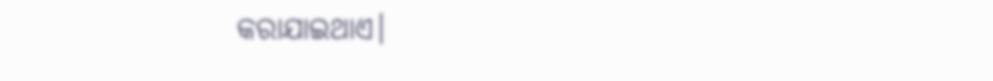କରାଯାଇଥାଏ।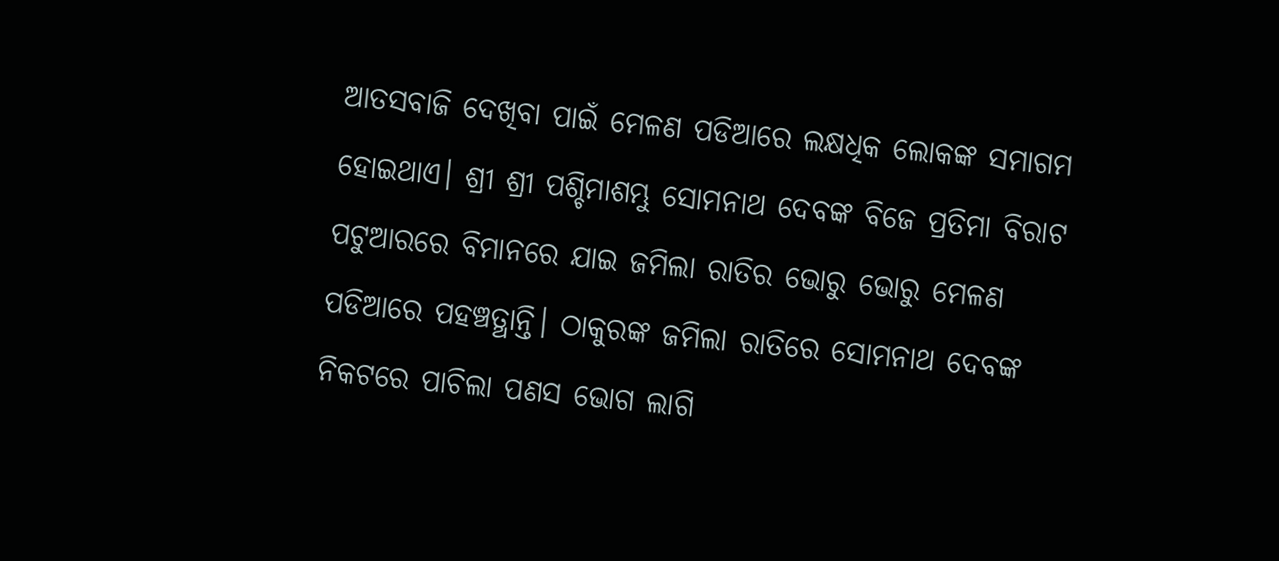ଆତସବାଜି ଦେଖିବା ପାଇଁ ମେଳଣ ପଡିଆରେ ଲକ୍ଷଧିକ ଲୋକଙ୍କ ସମାଗମ ହୋଇଥାଏ। ଶ୍ରୀ ଶ୍ରୀ ପଶ୍ଚିମାଶମ୍ଭୁ ସୋମନାଥ ଦେବଙ୍କ ବିଜେ ପ୍ରତିମା ବିରାଟ ପଟୁଆରରେ ବିମାନରେ ଯାଇ ଜମିଲା ରାତିର ଭୋରୁ ଭୋରୁ ମେଳଣ ପଡିଆରେ ପହଞ୍ଚତ୍ଥାନ୍ତି। ଠାକୁରଙ୍କ ଜମିଲା ରାତିରେ ସୋମନାଥ ଦେବଙ୍କ ନିକଟରେ ପାଚିଲା ପଣସ ଭୋଗ ଲାଗି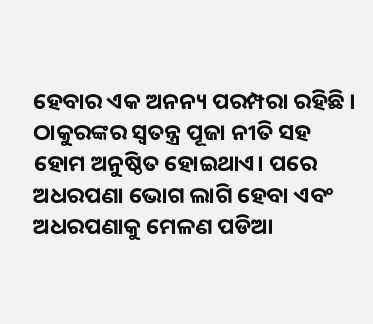ହେବାର ଏକ ଅନନ୍ୟ ପରମ୍ପରା ରହିଛି । ଠାକୁରଙ୍କର ସ୍ବତନ୍ତ୍ର ପୂଜା ନୀତି ସହ ହୋମ ଅନୁଷ୍ଠିତ ହୋଇଥାଏ। ପରେ ଅଧରପଣା ଭୋଗ ଲାଗି ହେବା ଏବଂ ଅଧରପଣାକୁ ମେଳଣ ପଡିଆ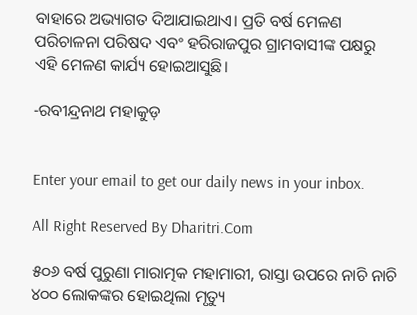ବାହାରେ ଅଭ୍ୟାଗତ ଦିଆଯାଇଥାଏ। ପ୍ରତି ବର୍ଷ ମେଳଣ ପରିଚାଳନା ପରିଷଦ ଏବଂ ହରିରାଜପୁର ଗ୍ରାମବାସୀଙ୍କ ପକ୍ଷରୁ ଏହି ମେଳଣ କାର୍ଯ୍ୟ ହୋଇଆସୁଛି।

-ରବୀନ୍ଦ୍ରନାଥ ମହାକୁଡ଼


Enter your email to get our daily news in your inbox.

All Right Reserved By Dharitri.Com

୫୦୬ ବର୍ଷ ପୁରୁଣା ମାରାତ୍ମକ ମହାମାରୀ, ରାସ୍ତା ଉପରେ ନାଚି ନାଚି ୪୦୦ ଲୋକଙ୍କର ହୋଇଥିଲା ମୃତ୍ୟୁ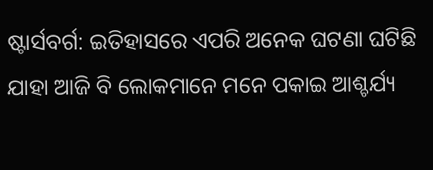ଷ୍ଟାର୍ସବର୍ଗ: ଇତିହାସରେ ଏପରି ଅନେକ ଘଟଣା ଘଟିଛି ଯାହା ଆଜି ବି ଲୋକମାନେ ମନେ ପକାଇ ଆଶ୍ଚର୍ଯ୍ୟ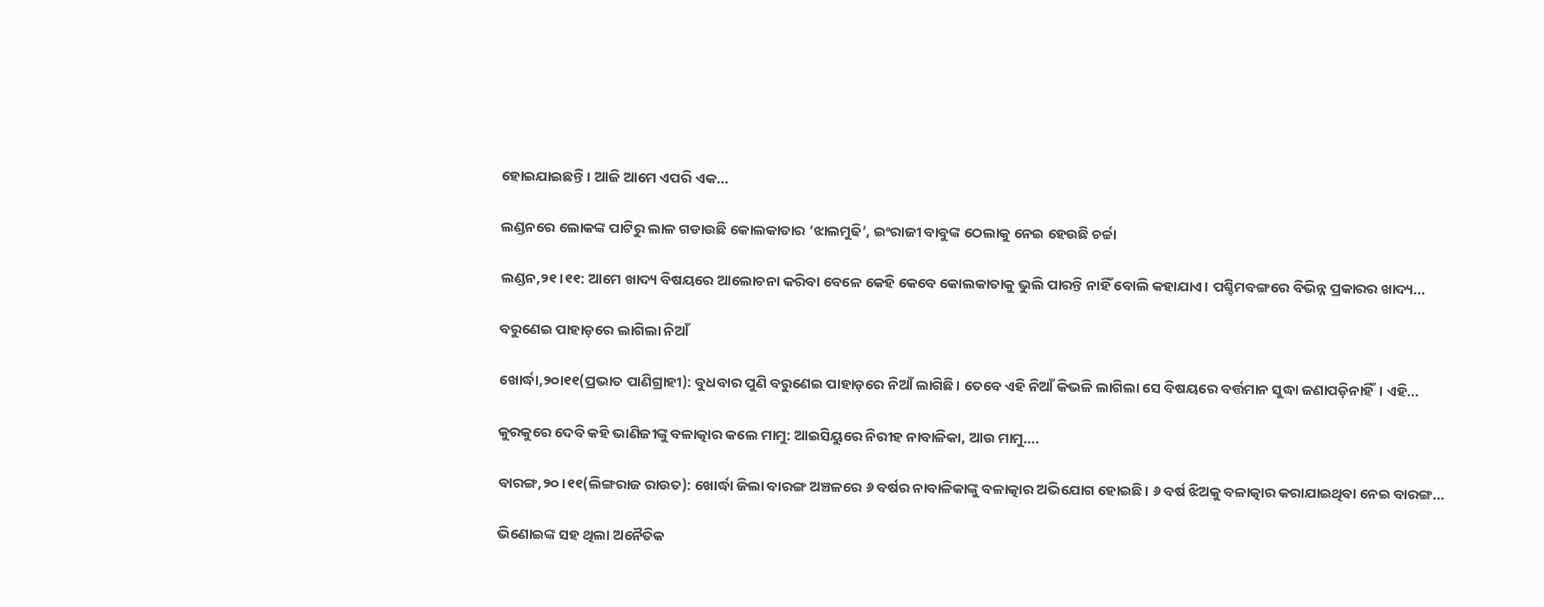ହୋଇଯାଇଛନ୍ତି । ଆଜି ଆମେ ଏପରି ଏକ...

ଲଣ୍ଡନରେ ଲୋକଙ୍କ ପାଟିରୁ ଲାଳ ଗଡାଉଛି କୋଲକାତାର ‘ଝାଲମୁଢି’, ଇଂରାଜୀ ବାବୁଙ୍କ ଠେଲାକୁ ନେଇ ହେଉଛି ଚର୍ଚ୍ଚା

ଲଣ୍ଡନ,୨୧।୧୧: ଆମେ ଖାଦ୍ୟ ବିଷୟରେ ଆଲୋଚନା କରିବା ବେଳେ କେହି କେବେ କୋଲକାତାକୁ ଭୁଲି ପାରନ୍ତି ନାହିଁ ବୋଲି କହାଯାଏ। ପଶ୍ଚିମବଙ୍ଗରେ ବିଭିନ୍ନ ପ୍ରକାରର ଖାଦ୍ୟ...

ବରୁଣେଇ ପାହାଡ଼ରେ ଲାଗିଲା ନିଆଁ

ଖୋର୍ଦ୍ଧା,୨୦ା୧୧(ପ୍ରଭାତ ପାଣିଗ୍ରାହୀ): ବୁଧବାର ପୁଣି ବରୁଣେଇ ପାହାଡ଼ରେ ନିଆଁ ଲାଗିଛି। ତେବେ ଏହି ନିଆଁ କିଭଳି ଲାଗିଲା ସେ ବିଷୟରେ ବର୍ତ୍ତମାନ ସୁଦ୍ଧା ଜଣାପଡ଼ିନାହିଁ। ଏହି...

କୁରକୁରେ ଦେବି କହି ଭାଣିଜୀଙ୍କୁ ବଳାତ୍କାର କଲେ ମାମୁ: ଆଇସିୟୁରେ ନିରୀହ ନାବାଳିକା, ଆଉ ମାମୁ….

ବାରଙ୍ଗ,୨୦।୧୧(ଲିଙ୍ଗରାଜ ରାଉତ): ଖୋର୍ଦ୍ଧା ଜିଲା ବାରଙ୍ଗ ଅଞ୍ଚଳରେ ୬ ବର୍ଷର ନାବାଳିକାଙ୍କୁ ବଳାତ୍କାର ଅଭିଯୋଗ ହୋଇଛି। ୬ ବର୍ଷ ଝିଅକୁ ବଳାତ୍କାର କରାଯାଇଥିବା ନେଇ ବାରଙ୍ଗ...

ଭିଣୋଇଙ୍କ ସହ ଥିଲା ଅନୈତିକ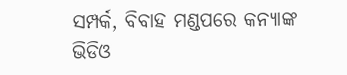ସମ୍ପର୍କ, ବିବାହ ମଣ୍ଡପରେ କନ୍ୟାଙ୍କ ଭିଡିଓ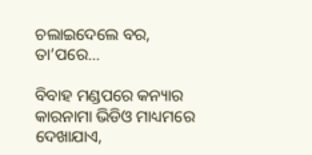ଚଲାଇଦେଲେ ବର, ତା’ପରେ…

ବିବାହ ମଣ୍ଡପରେ କନ୍ୟାର କାରନାମା ଭିଡିଓ ମାଧ୍ୟମରେ ଦେଖାଯାଏ,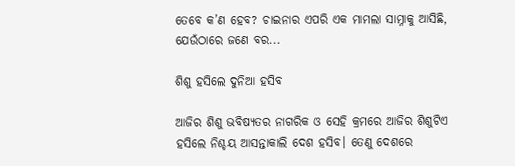ତେବେ କ’ଣ ହେବ? ଚାଇନାର ଏପରି ଏକ ମାମଲା ସାମ୍ନାକୁ ଆସିଛି, ଯେଉଁଠାରେ ଜଣେ ବର...

ଶିଶୁ ହସିଲେ ଦୁନିଆ ହସିବ

ଆଜିର ଶିଶୁ ଭବିଷ୍ୟତର ନାଗରିକ ଓ ସେହି କ୍ରମରେ ଆଜିର ଶିଶୁଟିଏ ହସିଲେ ନିଶ୍ଚୟ ଆସନ୍ତାକାଲି ଦେଶ ହସିବ। ତେଣୁ ଦେଶରେ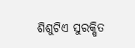ଶିଶୁଟିଏ ସୁରକ୍ଷିତ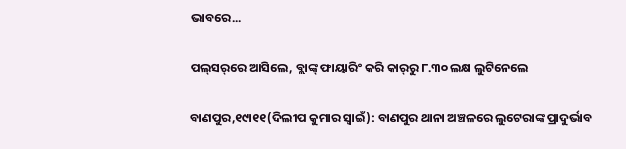ଭାବରେ...

ପଲ୍‌ସର୍‌ରେ ଆସିଲେ, ବ୍ଲାଙ୍କ୍‌ ଫାୟାରିଂ କରି କାର୍‌ରୁ ୮.୩୦ ଲକ୍ଷ ଲୁଟିନେଲେ

ବାଣପୁର,୧୯ା୧୧(ଦିଲୀପ କୁମାର ସ୍ବାଇଁ): ବାଣପୁର ଥାନା ଅଞ୍ଚଳରେ ଲୁଟେରାଙ୍କ ପ୍ରାଦୁର୍ଭାବ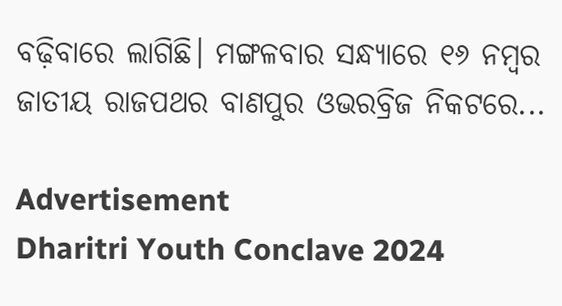ବଢ଼ିବାରେ ଲାଗିଛି। ମଙ୍ଗଳବାର ସନ୍ଧ୍ୟାରେ ୧୬ ନମ୍ବର ଜାତୀୟ ରାଜପଥର ବାଣପୁର ଓଭରବ୍ରିଜ ନିକଟରେ...

Advertisement
Dharitri Youth Conclave 2024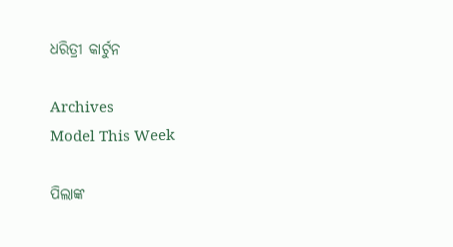ଧରିତ୍ରୀ କାର୍ଟୁନ

Archives
Model This Week

ପିଲାଙ୍କ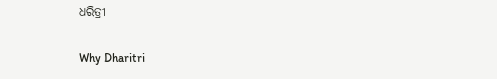ଧରିତ୍ରୀ

Why Dharitri